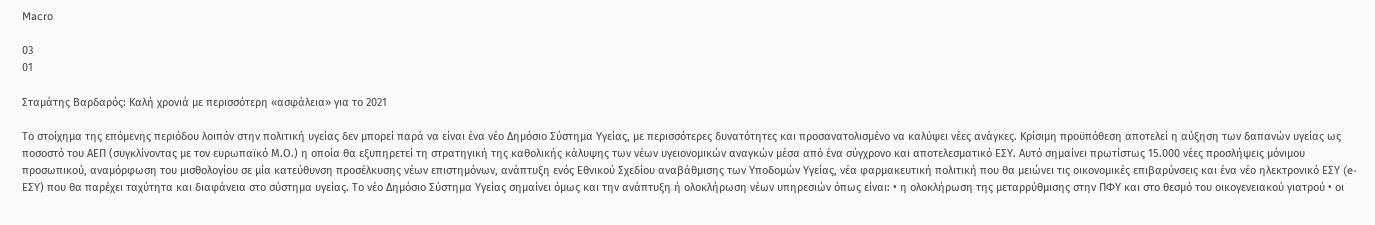Macro

03
01

Σταμάτης Βαρδαρός: Καλή χρονιά με περισσότερη «ασφάλεια» για το 2021

Το στοίχημα της επόμενης περιόδου λοιπόν στην πολιτική υγείας δεν μπορεί παρά να είναι ένα νέο Δημόσιο Σύστημα Υγείας, με περισσότερες δυνατότητες και προσανατολισμένο να καλύψει νέες ανάγκες. Κρίσιμη προϋπόθεση αποτελεί η αύξηση των δαπανών υγείας ως ποσοστό του ΑΕΠ (συγκλίνοντας με τον ευρωπαϊκό Μ.Ο.) η οποία θα εξυπηρετεί τη στρατηγική της καθολικής κάλυψης των νέων υγειονομικών αναγκών μέσα από ένα σύγχρονο και αποτελεσματικό ΕΣΥ. Αυτό σημαίνει πρωτίστως 15.000 νέες προσλήψεις μόνιμου προσωπικού, αναμόρφωση του μισθολογίου σε μία κατεύθυνση προσέλκυσης νέων επιστημόνων, ανάπτυξη ενός Εθνικού Σχεδίου αναβάθμισης των Υποδομών Υγείας, νέα φαρμακευτική πολιτική που θα μειώνει τις οικονομικές επιβαρύνσεις και ένα νέο ηλεκτρονικό ΕΣΥ (e-ΕΣΥ) που θα παρέχει ταχύτητα και διαφάνεια στο σύστημα υγείας. Το νέο Δημόσιο Σύστημα Υγείας σημαίνει όμως και την ανάπτυξη ή ολοκλήρωση νέων υπηρεσιών όπως είναι: • η ολοκλήρωση της μεταρρύθμισης στην ΠΦΥ και στο θεσμό του οικογενειακού γιατρού • οι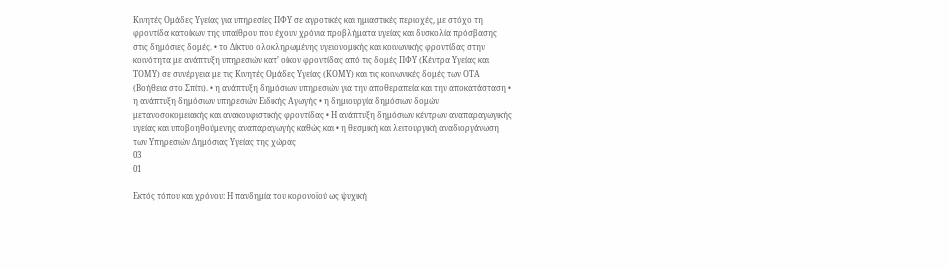Κινητές Ομάδες Υγείας για υπηρεσίες ΠΦΥ σε αγροτικές και ημιαστικές περιοχές, με στόχο τη φροντίδα κατοίκων της υπαίθρου που έχουν χρόνια προβλήματα υγείας και δυσκολία πρόσβασης στις δημόσιες δομές. • το Δίκτυο ολοκληρωμένης υγειονομικής και κοινωνικής φροντίδας στην κοινότητα με ανάπτυξη υπηρεσιών κατ’ οίκον φροντίδας από τις δομές ΠΦΥ (Κέντρα Υγείας και ΤΟΜΥ) σε συνέργεια με τις Κινητές Ομάδες Υγείας (ΚΟΜΥ) και τις κοινωνικές δομές των ΟΤΑ (Βοήθεια στο Σπίτι). • η ανάπτυξη δημόσιων υπηρεσιών για την αποθεραπεία και την αποκατάσταση • η ανάπτυξη δημόσιων υπηρεσιών Ειδικής Αγωγής • η δημιουργία δημόσιων δομών μετανοσοκομειακής και ανακουφιστικής φροντίδας • Η ανάπτυξη δημόσιων κέντρων αναπαραγωγικής υγείας και υποβοηθούμενης αναπαραγωγής καθώς και • η θεσμική και λειτουργική αναδιοργάνωση των Υπηρεσιών Δημόσιας Υγείας της χώρας
03
01

Εκτός τόπου και χρόνου: Η πανδημία του κορονοϊού ως ψυχική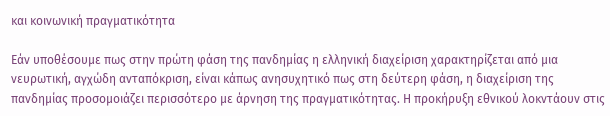και κοινωνική πραγματικότητα

Εάν υποθέσουμε πως στην πρώτη φάση της πανδημίας η ελληνική διαχείριση χαρακτηρίζεται από μια νευρωτική, αγχώδη ανταπόκριση, είναι κάπως ανησυχητικό πως στη δεύτερη φάση, η διαχείριση της πανδημίας προσομοιάζει περισσότερο με άρνηση της πραγματικότητας. Η προκήρυξη εθνικού λοκντάουν στις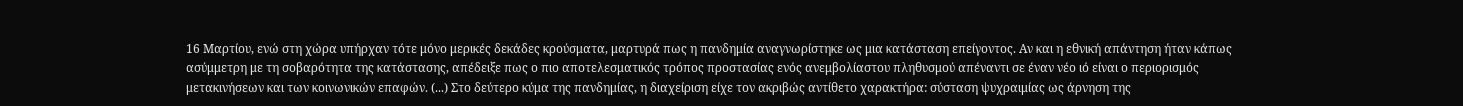16 Μαρτίου, ενώ στη χώρα υπήρχαν τότε μόνο μερικές δεκάδες κρούσματα, μαρτυρά πως η πανδημία αναγνωρίστηκε ως μια κατάσταση επείγοντος. Αν και η εθνική απάντηση ήταν κάπως ασύμμετρη με τη σοβαρότητα της κατάστασης, απέδειξε πως ο πιο αποτελεσματικός τρόπος προστασίας ενός ανεμβολίαστου πληθυσμού απέναντι σε έναν νέο ιό είναι ο περιορισμός μετακινήσεων και των κοινωνικών επαφών. (...) Στο δεύτερο κύμα της πανδημίας, η διαχείριση είχε τον ακριβώς αντίθετο χαρακτήρα: σύσταση ψυχραιμίας ως άρνηση της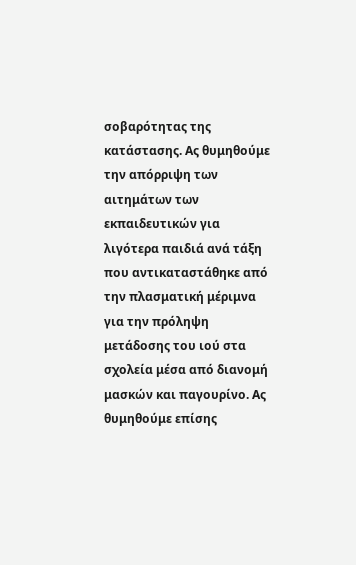σοβαρότητας της κατάστασης. Ας θυμηθούμε την απόρριψη των αιτημάτων των εκπαιδευτικών για λιγότερα παιδιά ανά τάξη που αντικαταστάθηκε από την πλασματική μέριμνα για την πρόληψη μετάδοσης του ιού στα σχολεία μέσα από διανομή μασκών και παγουρίνο. Ας θυμηθούμε επίσης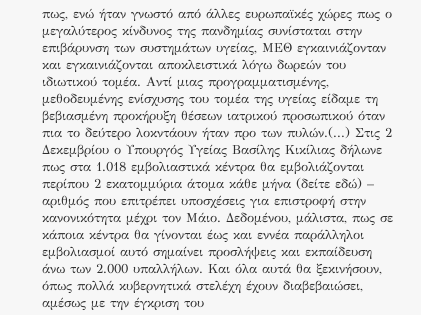πως, ενώ ήταν γνωστό από άλλες ευρωπαϊκές χώρες πως ο μεγαλύτερος κίνδυνος της πανδημίας συνίσταται στην επιβάρυνση των συστημάτων υγείας, ΜΕΘ εγκαινιάζονταν και εγκαινιάζονται αποκλειστικά λόγω δωρεών του ιδιωτικού τομέα. Αντί μιας προγραμματισμένης, μεθοδευμένης ενίσχυσης του τομέα της υγείας είδαμε τη βεβιασμένη προκήρυξη θέσεων ιατρικού προσωπικού όταν πια το δεύτερο λοκντάουν ήταν προ των πυλών.(...) Στις 2 Δεκεμβρίου ο Υπουργός Υγείας Βασίλης Κικίλιας δήλωνε πως στα 1.018 εμβολιαστικά κέντρα θα εμβολιάζονται περίπου 2 εκατομμύρια άτομα κάθε μήνα (δείτε εδώ) – αριθμός που επιτρέπει υποσχέσεις για επιστροφή στην κανονικότητα μέχρι τον Μάιο. Δεδομένου, μάλιστα, πως σε κάποια κέντρα θα γίνονται έως και εννέα παράλληλοι εμβολιασμοί αυτό σημαίνει προσλήψεις και εκπαίδευση άνω των 2.000 υπαλλήλων. Και όλα αυτά θα ξεκινήσουν, όπως πολλά κυβερνητικά στελέχη έχουν διαβεβαιώσει, αμέσως με την έγκριση του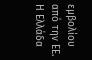εμβολίου από την ΕΕ. Η Ελλάδα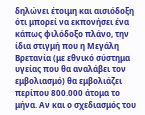δηλώνει έτοιμη και αισιόδοξη ότι μπορεί να εκπονήσει ένα κάπως φιλόδοξο πλάνο, την ίδια στιγμή που η Μεγάλη Βρετανία (με εθνικό σύστημα υγείας που θα αναλάβει τον εμβολιασμό) θα εμβολιάζει περίπου 800.000 άτομα το μήνα. Αν και ο σχεδιασμός του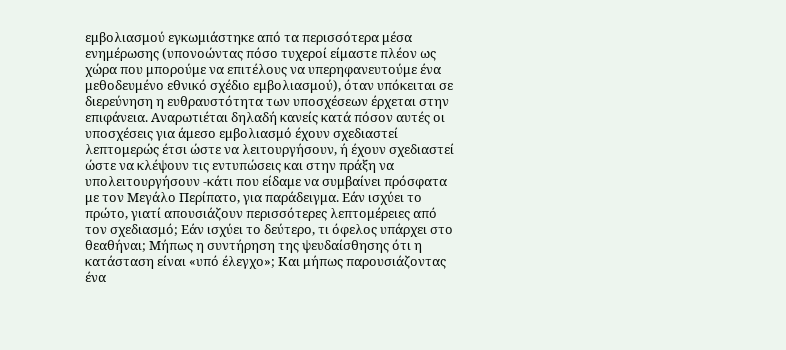εμβολιασμού εγκωμιάστηκε από τα περισσότερα μέσα ενημέρωσης (υπονοώντας πόσο τυχεροί είμαστε πλέον ως χώρα που μπορούμε να επιτέλους να υπερηφανευτούμε ένα μεθοδευμένο εθνικό σχέδιο εμβολιασμού), όταν υπόκειται σε διερεύνηση η ευθραυστότητα των υποσχέσεων έρχεται στην επιφάνεια. Αναρωτιέται δηλαδή κανείς κατά πόσον αυτές οι υποσχέσεις για άμεσο εμβολιασμό έχουν σχεδιαστεί λεπτομερώς έτσι ώστε να λειτουργήσουν, ή έχουν σχεδιαστεί ώστε να κλέψουν τις εντυπώσεις και στην πράξη να υπολειτουργήσουν -κάτι που είδαμε να συμβαίνει πρόσφατα με τον Μεγάλο Περίπατο, για παράδειγμα. Εάν ισχύει το πρώτο, γιατί απουσιάζουν περισσότερες λεπτομέρειες από τον σχεδιασμό; Εάν ισχύει το δεύτερο, τι όφελος υπάρχει στο θεαθήναι; Μήπως η συντήρηση της ψευδαίσθησης ότι η κατάσταση είναι «υπό έλεγχο»; Και μήπως παρουσιάζοντας ένα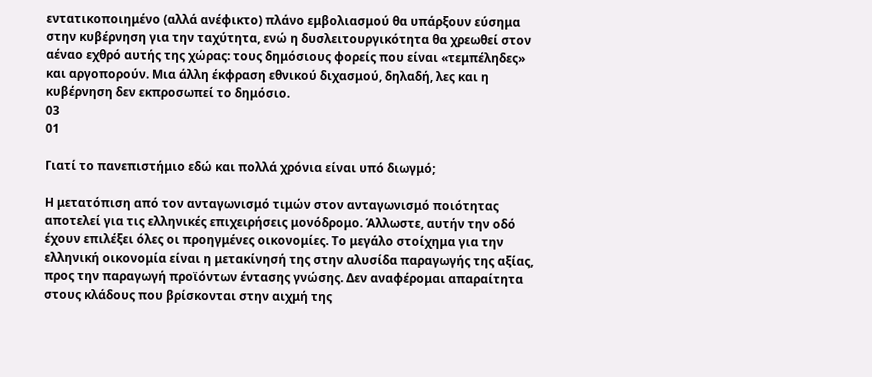εντατικοποιημένο (αλλά ανέφικτο) πλάνο εμβολιασμού θα υπάρξουν εύσημα στην κυβέρνηση για την ταχύτητα, ενώ η δυσλειτουργικότητα θα χρεωθεί στον αέναο εχθρό αυτής της χώρας: τους δημόσιους φορείς που είναι «τεμπέληδες» και αργοπορούν. Μια άλλη έκφραση εθνικού διχασμού, δηλαδή, λες και η κυβέρνηση δεν εκπροσωπεί το δημόσιο.
03
01

Γιατί το πανεπιστήμιο εδώ και πολλά χρόνια είναι υπό διωγμό;

Η μετατόπιση από τον ανταγωνισμό τιμών στον ανταγωνισμό ποιότητας αποτελεί για τις ελληνικές επιχειρήσεις μονόδρομο. Άλλωστε, αυτήν την οδό έχουν επιλέξει όλες οι προηγμένες οικονομίες. Το μεγάλο στοίχημα για την ελληνική οικονομία είναι η μετακίνησή της στην αλυσίδα παραγωγής της αξίας, προς την παραγωγή προϊόντων έντασης γνώσης. Δεν αναφέρομαι απαραίτητα στους κλάδους που βρίσκονται στην αιχμή της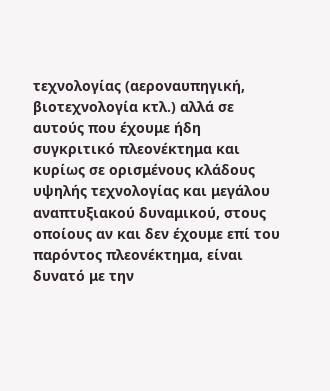τεχνολογίας (αεροναυπηγική, βιοτεχνολογία κτλ.) αλλά σε αυτούς που έχουμε ήδη συγκριτικό πλεονέκτημα και κυρίως σε ορισμένους κλάδους υψηλής τεχνολογίας και μεγάλου αναπτυξιακού δυναμικού, στους οποίους αν και δεν έχουμε επί του παρόντος πλεονέκτημα, είναι δυνατό με την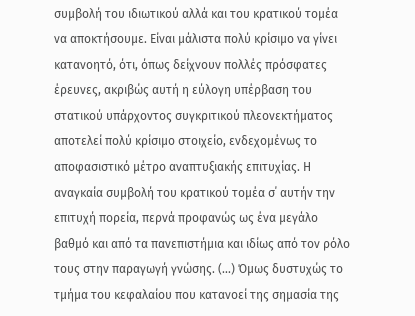συμβολή του ιδιωτικού αλλά και του κρατικού τομέα να αποκτήσουμε. Είναι μάλιστα πολύ κρίσιμο να γίνει κατανοητό, ότι, όπως δείχνουν πολλές πρόσφατες έρευνες, ακριβώς αυτή η εύλογη υπέρβαση του στατικού υπάρχοντος συγκριτικού πλεονεκτήματος αποτελεί πολύ κρίσιμο στοιχείο, ενδεχομένως το αποφασιστικό μέτρο αναπτυξιακής επιτυχίας. Η αναγκαία συμβολή του κρατικού τομέα σ΄ αυτήν την επιτυχή πορεία, περνά προφανώς ως ένα μεγάλο βαθμό και από τα πανεπιστήμια και ιδίως από τον ρόλο τους στην παραγωγή γνώσης. (...) Όμως δυστυχώς το τμήμα του κεφαλαίου που κατανοεί της σημασία της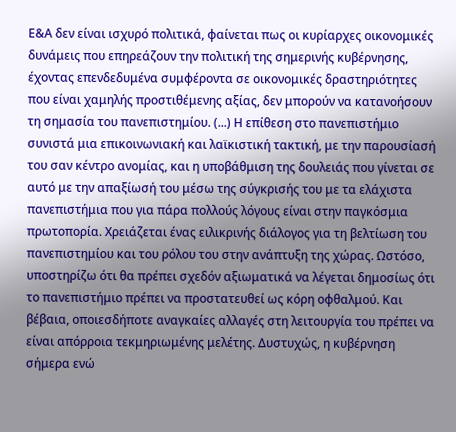Ε&Α δεν είναι ισχυρό πολιτικά, φαίνεται πως οι κυρίαρχες οικονομικές δυνάμεις που επηρεάζουν την πολιτική της σημερινής κυβέρνησης, έχοντας επενδεδυμένα συμφέροντα σε οικονομικές δραστηριότητες που είναι χαμηλής προστιθέμενης αξίας, δεν μπορούν να κατανοήσουν τη σημασία του πανεπιστημίου. (...) Η επίθεση στο πανεπιστήμιο συνιστά μια επικοινωνιακή και λαϊκιστική τακτική, με την παρουσίασή του σαν κέντρο ανομίας, και η υποβάθμιση της δουλειάς που γίνεται σε αυτό με την απαξίωσή του μέσω της σύγκρισής του με τα ελάχιστα πανεπιστήμια που για πάρα πολλούς λόγους είναι στην παγκόσμια πρωτοπορία. Χρειάζεται ένας ειλικρινής διάλογος για τη βελτίωση του πανεπιστημίου και του ρόλου του στην ανάπτυξη της χώρας. Ωστόσο, υποστηρίζω ότι θα πρέπει σχεδόν αξιωματικά να λέγεται δημοσίως ότι το πανεπιστήμιο πρέπει να προστατευθεί ως κόρη οφθαλμού. Και βέβαια, οποιεσδήποτε αναγκαίες αλλαγές στη λειτουργία του πρέπει να είναι απόρροια τεκμηριωμένης μελέτης. Δυστυχώς, η κυβέρνηση σήμερα ενώ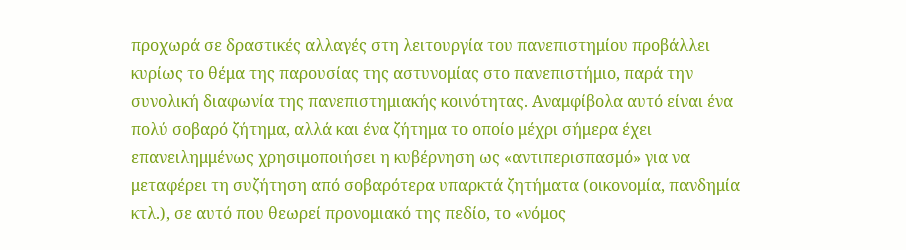προχωρά σε δραστικές αλλαγές στη λειτουργία του πανεπιστημίου προβάλλει κυρίως το θέμα της παρουσίας της αστυνομίας στο πανεπιστήμιο, παρά την συνολική διαφωνία της πανεπιστημιακής κοινότητας. Αναμφίβολα αυτό είναι ένα πολύ σοβαρό ζήτημα, αλλά και ένα ζήτημα το οποίο μέχρι σήμερα έχει επανειλημμένως χρησιμοποιήσει η κυβέρνηση ως «αντιπερισπασμό» για να μεταφέρει τη συζήτηση από σοβαρότερα υπαρκτά ζητήματα (οικονομία, πανδημία κτλ.), σε αυτό που θεωρεί προνομιακό της πεδίο, το «νόμος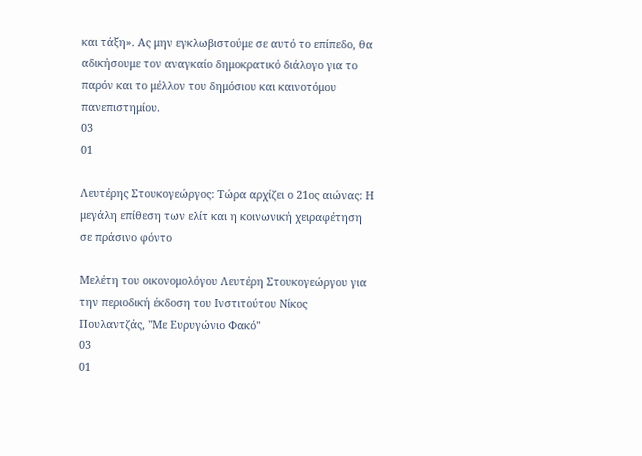και τάξη». Ας μην εγκλωβιστούμε σε αυτό το επίπεδο, θα αδικήσουμε τον αναγκαίο δημοκρατικό διάλογο για το παρόν και το μέλλον του δημόσιου και καινοτόμου πανεπιστημίου.
03
01

Λευτέρης Στουκογεώργος: Τώρα αρχίζει ο 21ος αιώνας: Η μεγάλη επίθεση των ελίτ και η κοινωνική χειραφέτηση σε πράσινο φόντο

Μελέτη του οικονομολόγου Λευτέρη Στουκογεώργου για την περιοδική έκδοση του Ινστιτούτου Νίκος Πουλαντζάς, "Με Ευρυγώνιο Φακό"
03
01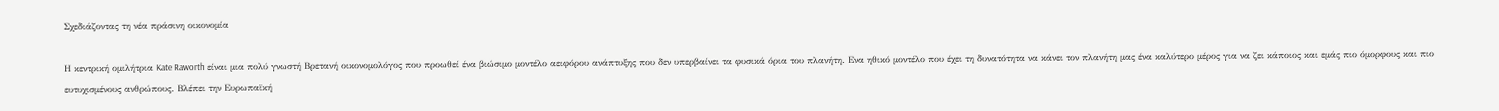Σχεδιάζοντας τη νέα πράσινη οικονομία

Η κεντρική ομιλήτρια Kate Raworth είναι μια πολύ γνωστή Βρετανή οικονομολόγος που προωθεί ένα βιώσιμο μοντέλο αειφόρου ανάπτυξης που δεν υπερβαίνει τα φυσικά όρια του πλανήτη. Ενα ηθικό μοντέλο που έχει τη δυνατότητα να κάνει τον πλανήτη μας ένα καλύτερο μέρος για να ζει κάποιος και εμάς πιο όμορφους και πιο ευτυχισμένους ανθρώπους. Βλέπει την Ευρωπαϊκή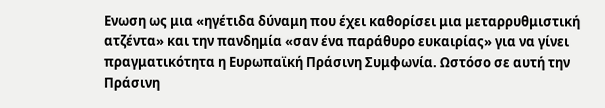Ενωση ως μια «ηγέτιδα δύναμη που έχει καθορίσει μια μεταρρυθμιστική ατζέντα» και την πανδημία «σαν ένα παράθυρο ευκαιρίας» για να γίνει πραγματικότητα η Ευρωπαϊκή Πράσινη Συμφωνία. Ωστόσο σε αυτή την Πράσινη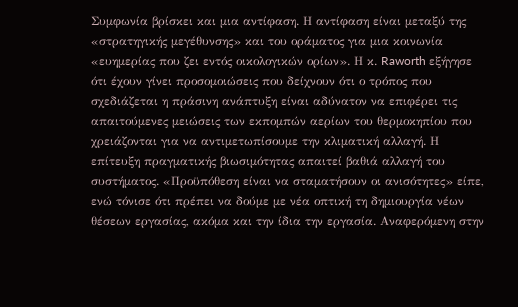Συμφωνία βρίσκει και μια αντίφαση. Η αντίφαση είναι μεταξύ της «στρατηγικής μεγέθυνσης» και του οράματος για μια κοινωνία «ευημερίας που ζει εντός οικολογικών ορίων». Η κ. Raworth εξήγησε ότι έχουν γίνει προσομοιώσεις που δείχνουν ότι ο τρόπος που σχεδιάζεται η πράσινη ανάπτυξη είναι αδύνατον να επιφέρει τις απαιτούμενες μειώσεις των εκπομπών αερίων του θερμοκηπίου που χρειάζονται για να αντιμετωπίσουμε την κλιματική αλλαγή. Η επίτευξη πραγματικής βιωσιμότητας απαιτεί βαθιά αλλαγή του συστήματος. «Προϋπόθεση είναι να σταματήσουν οι ανισότητες» είπε, ενώ τόνισε ότι πρέπει να δούμε με νέα οπτική τη δημιουργία νέων θέσεων εργασίας, ακόμα και την ίδια την εργασία. Αναφερόμενη στην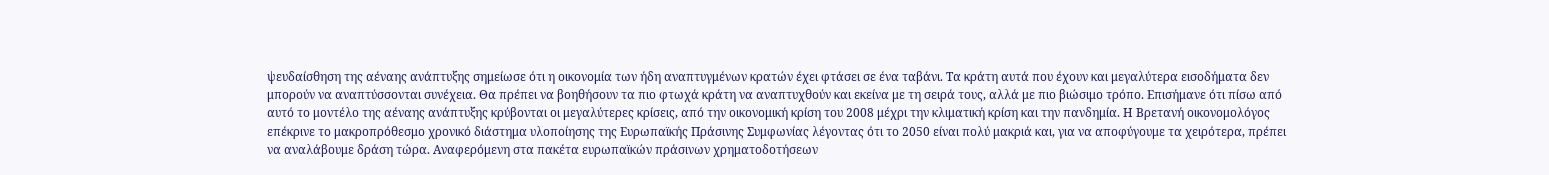ψευδαίσθηση της αέναης ανάπτυξης σημείωσε ότι η οικονομία των ήδη αναπτυγμένων κρατών έχει φτάσει σε ένα ταβάνι. Τα κράτη αυτά που έχουν και μεγαλύτερα εισοδήματα δεν μπορούν να αναπτύσσονται συνέχεια. Θα πρέπει να βοηθήσουν τα πιο φτωχά κράτη να αναπτυχθούν και εκείνα με τη σειρά τους, αλλά με πιο βιώσιμο τρόπο. Επισήμανε ότι πίσω από αυτό το μοντέλο της αέναης ανάπτυξης κρύβονται οι μεγαλύτερες κρίσεις, από την οικονομική κρίση του 2008 μέχρι την κλιματική κρίση και την πανδημία. Η Βρετανή οικονομολόγος επέκρινε το μακροπρόθεσμο χρονικό διάστημα υλοποίησης της Ευρωπαϊκής Πράσινης Συμφωνίας λέγοντας ότι το 2050 είναι πολύ μακριά και, για να αποφύγουμε τα χειρότερα, πρέπει να αναλάβουμε δράση τώρα. Αναφερόμενη στα πακέτα ευρωπαϊκών πράσινων χρηματοδοτήσεων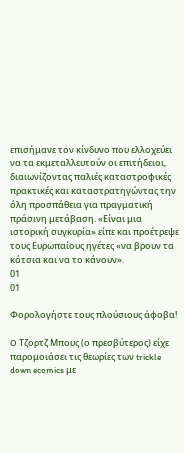επισήμανε τον κίνδυνο που ελλοχεύει να τα εκμεταλλευτούν οι επιτήδειοι, διαιωνίζοντας παλιές καταστροφικές πρακτικές και καταστρατηγώντας την όλη προσπάθεια για πραγματική πράσινη μετάβαση. «Είναι μια ιστορική συγκυρία» είπε και προέτρεψε τους Ευρωπαίους ηγέτες «να βρουν τα κότσια και να το κάνουν».
01
01

Φορολογήστε τους πλούσιους άφοβα!

O Τζορτζ Μπους (ο πρεσβύτερος) είχε παρομοιάσει τις θεωρίες των trickle down ecomics με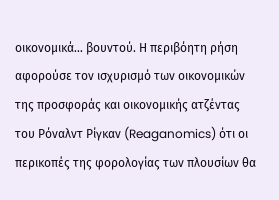οικονομικά… βουντού. Η περιβόητη ρήση αφορούσε τον ισχυρισμό των οικονομικών της προσφοράς και οικονομικής ατζέντας του Ρόναλντ Ρίγκαν (Reaganomics) ότι οι περικοπές της φορολογίας των πλουσίων θα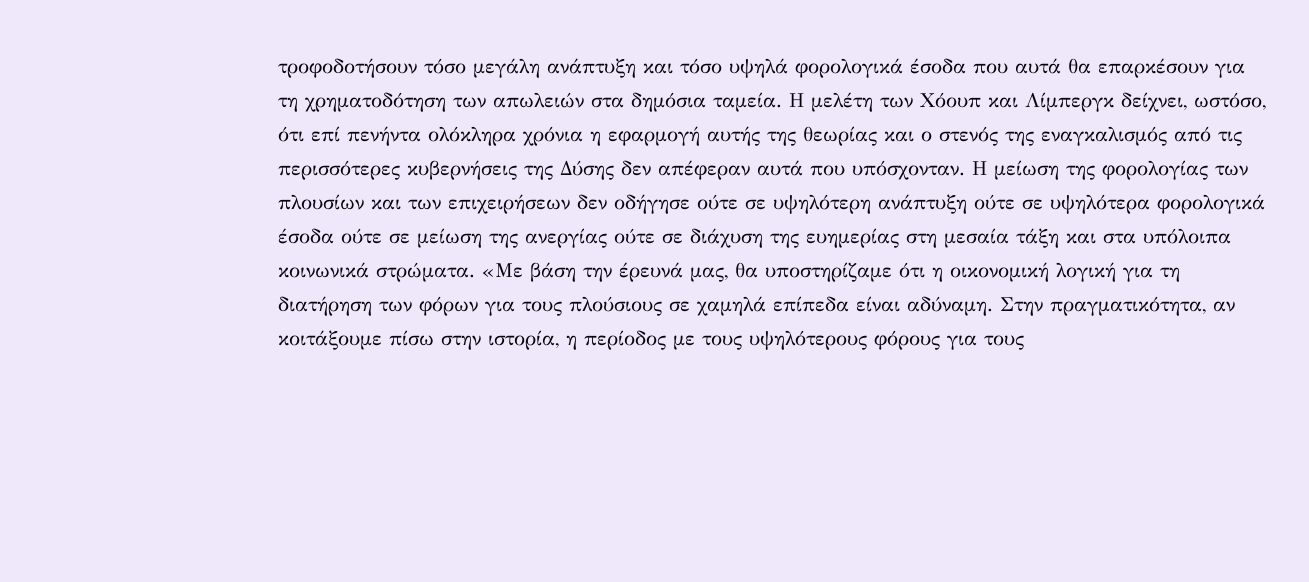τροφοδοτήσουν τόσο μεγάλη ανάπτυξη και τόσο υψηλά φορολογικά έσοδα που αυτά θα επαρκέσουν για τη χρηματοδότηση των απωλειών στα δημόσια ταμεία. Η μελέτη των Χόουπ και Λίμπεργκ δείχνει, ωστόσο, ότι επί πενήντα ολόκληρα χρόνια η εφαρμογή αυτής της θεωρίας και ο στενός της εναγκαλισμός από τις περισσότερες κυβερνήσεις της Δύσης δεν απέφεραν αυτά που υπόσχονταν. Η μείωση της φορολογίας των πλουσίων και των επιχειρήσεων δεν οδήγησε ούτε σε υψηλότερη ανάπτυξη ούτε σε υψηλότερα φορολογικά έσοδα ούτε σε μείωση της ανεργίας ούτε σε διάχυση της ευημερίας στη μεσαία τάξη και στα υπόλοιπα κοινωνικά στρώματα. «Με βάση την έρευνά μας, θα υποστηρίζαμε ότι η οικονομική λογική για τη διατήρηση των φόρων για τους πλούσιους σε χαμηλά επίπεδα είναι αδύναμη. Στην πραγματικότητα, αν κοιτάξουμε πίσω στην ιστορία, η περίοδος με τους υψηλότερους φόρους για τους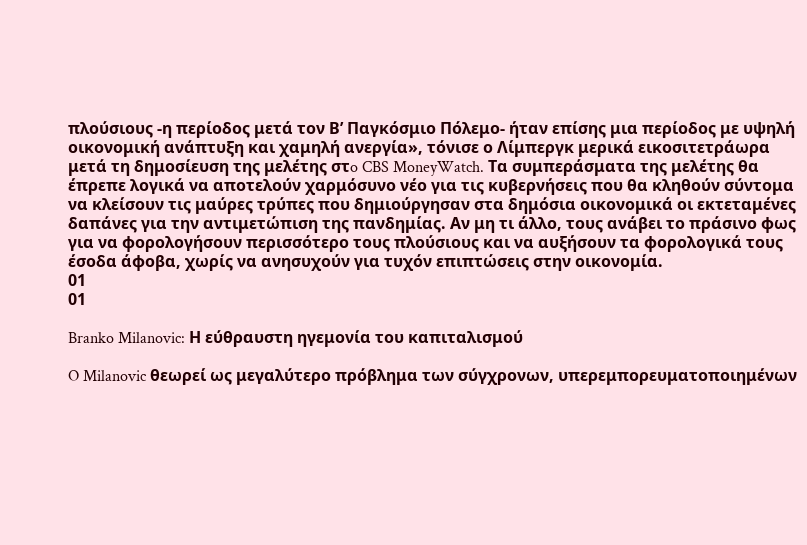πλούσιους -η περίοδος μετά τον Β’ Παγκόσμιο Πόλεμο- ήταν επίσης μια περίοδος με υψηλή οικονομική ανάπτυξη και χαμηλή ανεργία», τόνισε ο Λίμπεργκ μερικά εικοσιτετράωρα μετά τη δημοσίευση της μελέτης στo CBS MoneyWatch. Τα συμπεράσματα της μελέτης θα έπρεπε λογικά να αποτελούν χαρμόσυνο νέο για τις κυβερνήσεις που θα κληθούν σύντομα να κλείσουν τις μαύρες τρύπες που δημιούργησαν στα δημόσια οικονομικά οι εκτεταμένες δαπάνες για την αντιμετώπιση της πανδημίας. Αν μη τι άλλο, τους ανάβει το πράσινο φως για να φορολογήσουν περισσότερο τους πλούσιους και να αυξήσουν τα φορολογικά τους έσοδα άφοβα, χωρίς να ανησυχούν για τυχόν επιπτώσεις στην οικονομία.
01
01

Branko Milanovic: Η εύθραυστη ηγεμονία του καπιταλισμού

O Milanovic θεωρεί ως μεγαλύτερο πρόβλημα των σύγχρονων, υπερεμπορευματοποιημένων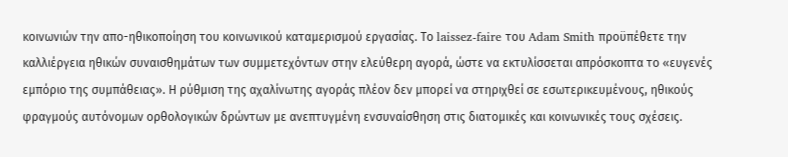κοινωνιών την απο-ηθικοποίηση του κοινωνικού καταμερισμού εργασίας. Το laissez-faire του Adam Smith προϋπέθετε την καλλιέργεια ηθικών συναισθημάτων των συμμετεχόντων στην ελεύθερη αγορά, ώστε να εκτυλίσσεται απρόσκοπτα το «ευγενές εμπόριο της συμπάθειας». Η ρύθμιση της αχαλίνωτης αγοράς πλέον δεν μπορεί να στηριχθεί σε εσωτερικευμένους, ηθικούς φραγμούς αυτόνομων ορθολογικών δρώντων με ανεπτυγμένη ενσυναίσθηση στις διατομικές και κοινωνικές τους σχέσεις.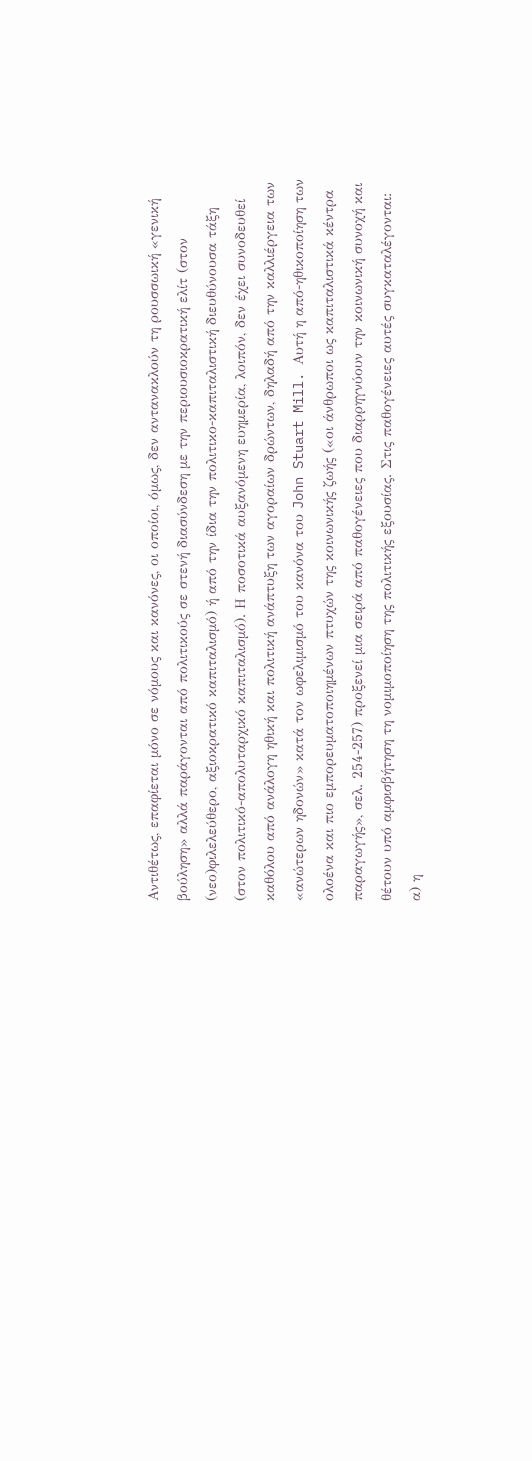Αντιθέτως, επαφίεται μόνο σε νόμους και κανόνες, οι οποίοι, όμως, δεν αντανακλούν τη ρουσσωική «γενική βούληση» αλλά παράγονται από πολιτικούς σε στενή διασύνδεση με την περιουσιοκρατική ελίτ (στον (νεο)φιλελεύθερο, αξιοκρατικό καπιταλισμό) ή από την ίδια την πολιτικο-καπιταλιστική διευθύνουσα τάξη (στον πολιτικό-απολυταρχικό καπιταλισμό). Η ποσοτικά αυξανόμενη ευημερία, λοιπόν, δεν έχει συνοδευθεί καθόλου από ανάλογη ηθική και πολιτική ανάπτυξη των αγοραίων δρώντων, δηλαδή από την καλλιέργεια των «ανώτερων ηδονών» κατά τον ωφελιμισμό του κανόνα του John Stuart Mill. Αυτή η από-ηθικοποίηση των ολοένα και πιο εμπορευματοποιημένων πτυχών της κοινωνικής ζωής («οι άνθρωποι ως καπιταλιστικά κέντρα παραγωγής», σελ. 254-257) προξενεί μια σειρά από παθογένειες που διαρρηγνύουν την κοινωνική συνοχή και θέτουν υπό αμφισβήτηση τη νομιμοποίηση της πολιτικής εξουσίας. Στις παθογένειες αυτές συγκαταλέγονται: α) η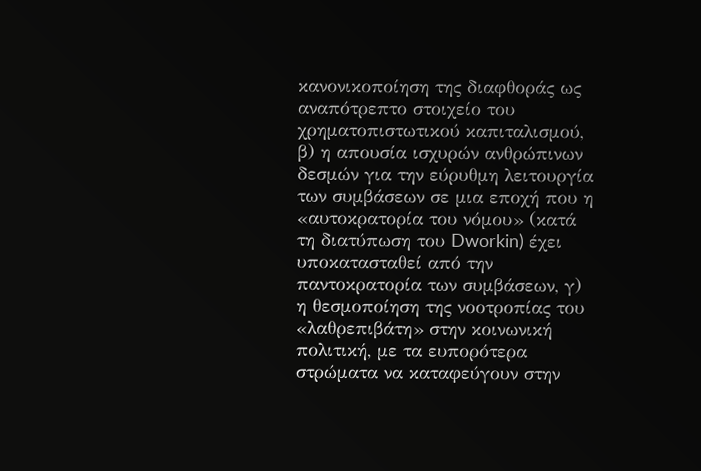κανονικοποίηση της διαφθοράς ως αναπότρεπτο στοιχείο του χρηματοπιστωτικού καπιταλισμού, β) η απουσία ισχυρών ανθρώπινων δεσμών για την εύρυθμη λειτουργία των συμβάσεων σε μια εποχή που η «αυτοκρατορία του νόμου» (κατά τη διατύπωση του Dworkin) έχει υποκατασταθεί από την παντοκρατορία των συμβάσεων, γ) η θεσμοποίηση της νοοτροπίας του «λαθρεπιβάτη» στην κοινωνική πολιτική, με τα ευπορότερα στρώματα να καταφεύγουν στην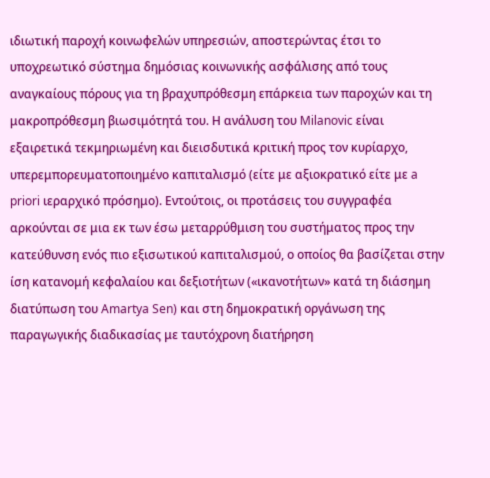ιδιωτική παροχή κοινωφελών υπηρεσιών, αποστερώντας έτσι το υποχρεωτικό σύστημα δημόσιας κοινωνικής ασφάλισης από τους αναγκαίους πόρους για τη βραχυπρόθεσμη επάρκεια των παροχών και τη μακροπρόθεσμη βιωσιμότητά του. Η ανάλυση του Milanovic είναι εξαιρετικά τεκμηριωμένη και διεισδυτικά κριτική προς τον κυρίαρχο, υπερεμπορευματοποιημένο καπιταλισμό (είτε με αξιοκρατικό είτε με a priori ιεραρχικό πρόσημο). Εντούτοις, οι προτάσεις του συγγραφέα αρκούνται σε μια εκ των έσω μεταρρύθμιση του συστήματος προς την κατεύθυνση ενός πιο εξισωτικού καπιταλισμού, ο οποίος θα βασίζεται στην ίση κατανομή κεφαλαίου και δεξιοτήτων («ικανοτήτων» κατά τη διάσημη διατύπωση του Amartya Sen) και στη δημοκρατική οργάνωση της παραγωγικής διαδικασίας με ταυτόχρονη διατήρηση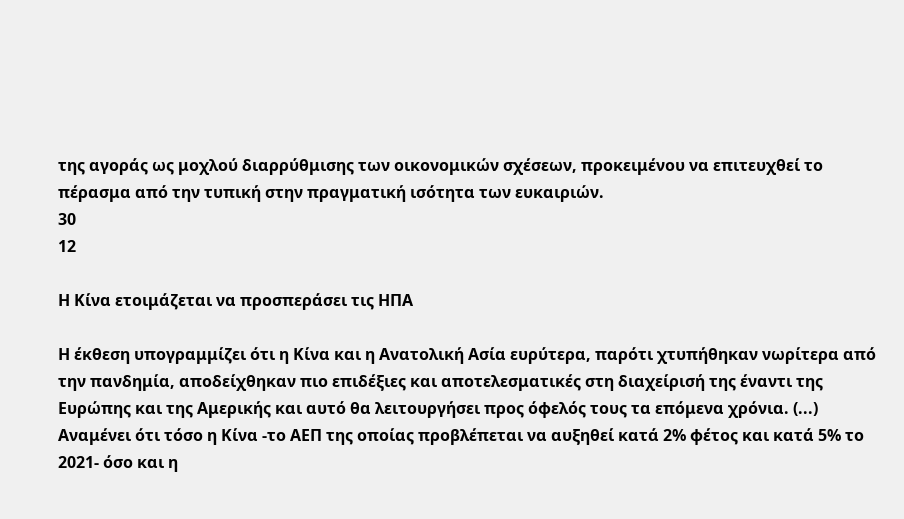της αγοράς ως μοχλού διαρρύθμισης των οικονομικών σχέσεων, προκειμένου να επιτευχθεί το πέρασμα από την τυπική στην πραγματική ισότητα των ευκαιριών.
30
12

Η Κίνα ετοιμάζεται να προσπεράσει τις ΗΠΑ

Η έκθεση υπογραμμίζει ότι η Κίνα και η Ανατολική Ασία ευρύτερα, παρότι χτυπήθηκαν νωρίτερα από την πανδημία, αποδείχθηκαν πιο επιδέξιες και αποτελεσματικές στη διαχείρισή της έναντι της Ευρώπης και της Αμερικής και αυτό θα λειτουργήσει προς όφελός τους τα επόμενα χρόνια. (...) Αναμένει ότι τόσο η Κίνα -το ΑΕΠ της οποίας προβλέπεται να αυξηθεί κατά 2% φέτος και κατά 5% το 2021- όσο και η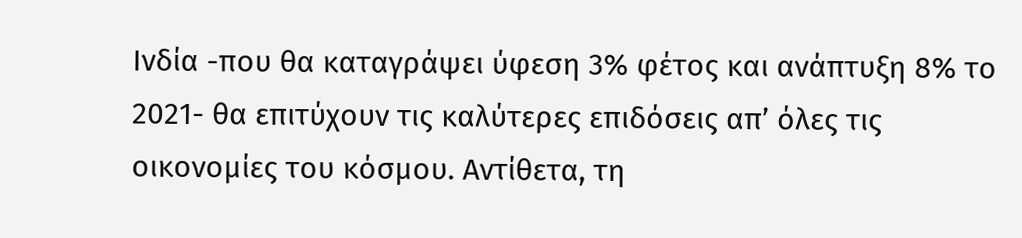Ινδία -που θα καταγράψει ύφεση 3% φέτος και ανάπτυξη 8% το 2021- θα επιτύχουν τις καλύτερες επιδόσεις απ’ όλες τις οικονομίες του κόσμου. Αντίθετα, τη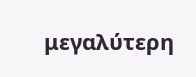μεγαλύτερη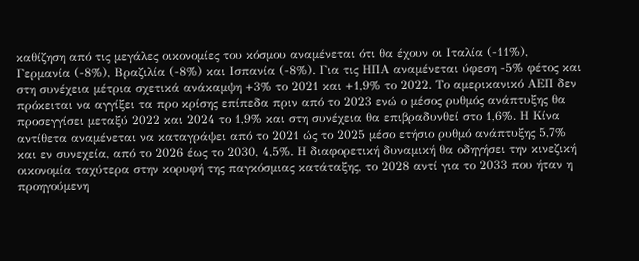καθίζηση από τις μεγάλες οικονομίες του κόσμου αναμένεται ότι θα έχουν οι Ιταλία (-11%), Γερμανία (-8%), Βραζιλία (-8%) και Ισπανία (-8%). Για τις ΗΠΑ αναμένεται ύφεση -5% φέτος και στη συνέχεια μέτρια σχετικά ανάκαμψη +3% το 2021 και +1,9% το 2022. Το αμερικανικό ΑΕΠ δεν πρόκειται να αγγίξει τα προ κρίσης επίπεδα πριν από το 2023 ενώ ο μέσος ρυθμός ανάπτυξης θα προσεγγίσει μεταξύ 2022 και 2024 το 1,9% και στη συνέχεια θα επιβραδυνθεί στο 1,6%. Η Κίνα αντίθετα αναμένεται να καταγράψει από το 2021 ώς το 2025 μέσο ετήσιο ρυθμό ανάπτυξης 5,7% και εν συνεχεία, από το 2026 έως το 2030, 4,5%. Η διαφορετική δυναμική θα οδηγήσει την κινεζική οικονομία ταχύτερα στην κορυφή της παγκόσμιας κατάταξης, το 2028 αντί για το 2033 που ήταν η προηγούμενη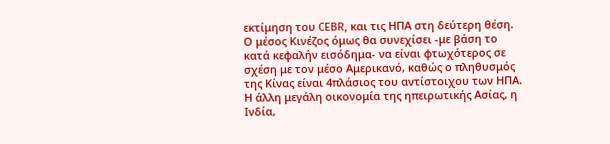εκτίμηση του CEBR, και τις ΗΠΑ στη δεύτερη θέση. Ο μέσος Κινέζος όμως θα συνεχίσει -με βάση το κατά κεφαλήν εισόδημα- να είναι φτωχότερος σε σχέση με τον μέσο Αμερικανό, καθώς ο πληθυσμός της Κίνας είναι 4πλάσιος του αντίστοιχου των ΗΠΑ. Η άλλη μεγάλη οικονομία της ηπειρωτικής Ασίας, η Ινδία,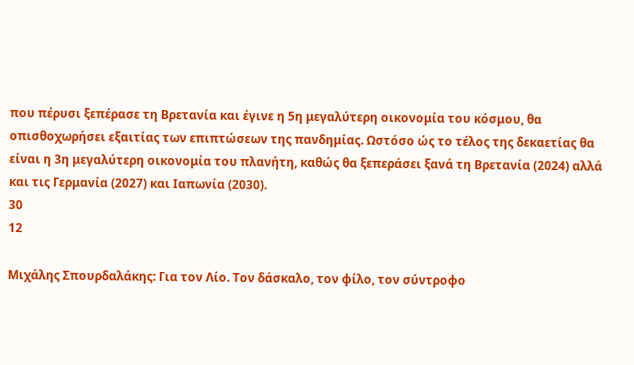που πέρυσι ξεπέρασε τη Βρετανία και έγινε η 5η μεγαλύτερη οικονομία του κόσμου, θα οπισθοχωρήσει εξαιτίας των επιπτώσεων της πανδημίας. Ωστόσο ώς το τέλος της δεκαετίας θα είναι η 3η μεγαλύτερη οικονομία του πλανήτη, καθώς θα ξεπεράσει ξανά τη Βρετανία (2024) αλλά και τις Γερμανία (2027) και Ιαπωνία (2030).
30
12

Μιχάλης Σπουρδαλάκης: Για τον Λίο. Τον δάσκαλο, τον φίλο, τον σύντροφο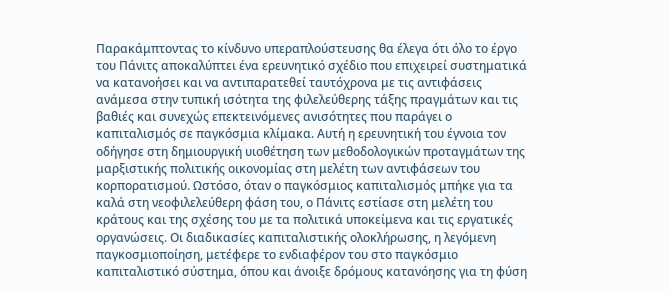Παρακάμπτοντας το κίνδυνο υπεραπλούστευσης θα έλεγα ότι όλο το έργο του Πάνιτς αποκαλύπτει ένα ερευνητικό σχέδιο που επιχειρεί συστηματικά να κατανοήσει και να αντιπαρατεθεί ταυτόχρονα με τις αντιφάσεις ανάμεσα στην τυπική ισότητα της φιλελεύθερης τάξης πραγμάτων και τις βαθιές και συνεχώς επεκτεινόμενες ανισότητες που παράγει ο καπιταλισμός σε παγκόσμια κλίμακα. Αυτή η ερευνητική του έγνοια τον οδήγησε στη δημιουργική υιοθέτηση των μεθοδολογικών προταγμάτων της μαρξιστικής πολιτικής οικονομίας στη μελέτη των αντιφάσεων του κορπορατισμού. Ωστόσο, όταν ο παγκόσμιος καπιταλισμός μπήκε για τα καλά στη νεοφιλελεύθερη φάση του, ο Πάνιτς εστίασε στη μελέτη του κράτους και της σχέσης του με τα πολιτικά υποκείμενα και τις εργατικές οργανώσεις. Οι διαδικασίες καπιταλιστικής ολοκλήρωσης, η λεγόμενη παγκοσμιοποίηση, μετέφερε το ενδιαφέρον του στο παγκόσμιο καπιταλιστικό σύστημα, όπου και άνοιξε δρόμους κατανόησης για τη φύση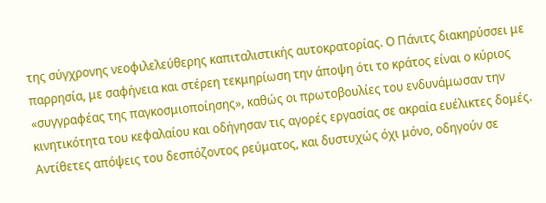της σύγχρονης νεοφιλελεύθερης καπιταλιστικής αυτοκρατορίας. Ο Πάνιτς διακηρύσσει με παρρησία, με σαφήνεια και στέρεη τεκμηρίωση την άποψη ότι το κράτος είναι ο κύριος «συγγραφέας της παγκοσμιοποίησης», καθώς οι πρωτοβουλίες του ενδυνάμωσαν την κινητικότητα του κεφαλαίου και οδήγησαν τις αγορές εργασίας σε ακραία ευέλικτες δομές. Αντίθετες απόψεις του δεσπόζοντος ρεύματος, και δυστυχώς όχι μόνο, οδηγούν σε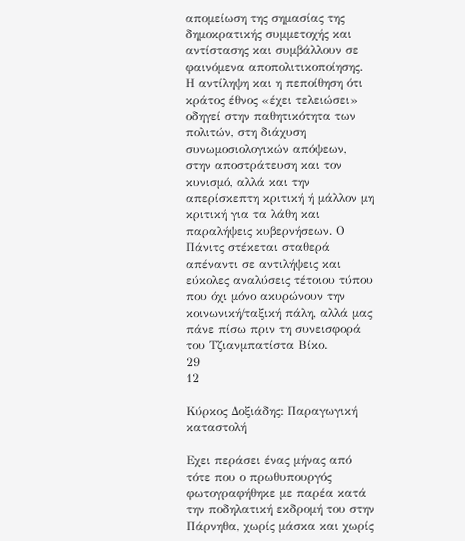απομείωση της σημασίας της δημοκρατικής συμμετοχής και αντίστασης και συμβάλλουν σε φαινόμενα αποπολιτικοποίησης. Η αντίληψη και η πεποίθηση ότι κράτος έθνος «έχει τελειώσει» οδηγεί στην παθητικότητα των πολιτών, στη διάχυση συνωμοσιολογικών απόψεων, στην αποστράτευση και τον κυνισμό, αλλά και την απερίσκεπτη κριτική ή μάλλον μη κριτική για τα λάθη και παραλήψεις κυβερνήσεων. Ο Πάνιτς στέκεται σταθερά απέναντι σε αντιλήψεις και εύκολες αναλύσεις τέτοιου τύπου που όχι μόνο ακυρώνουν την κοινωνική/ταξική πάλη, αλλά μας πάνε πίσω πριν τη συνεισφορά του Τζιανμπατίστα Βίκο.
29
12

Κύρκος Δοξιάδης: Παραγωγική καταστολή

Εχει περάσει ένας μήνας από τότε που ο πρωθυπουργός φωτογραφήθηκε με παρέα κατά την ποδηλατική εκδρομή του στην Πάρνηθα, χωρίς μάσκα και χωρίς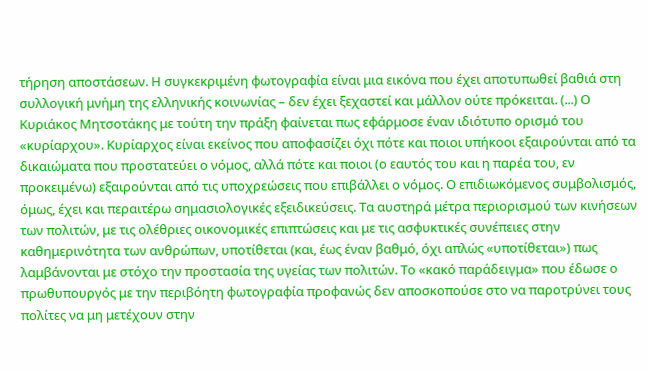τήρηση αποστάσεων. Η συγκεκριμένη φωτογραφία είναι μια εικόνα που έχει αποτυπωθεί βαθιά στη συλλογική μνήμη της ελληνικής κοινωνίας – δεν έχει ξεχαστεί και μάλλον ούτε πρόκειται. (...) Ο Κυριάκος Μητσοτάκης με τούτη την πράξη φαίνεται πως εφάρμοσε έναν ιδιότυπο ορισμό του «κυρίαρχου». Κυρίαρχος είναι εκείνος που αποφασίζει όχι πότε και ποιοι υπήκοοι εξαιρούνται από τα δικαιώματα που προστατεύει ο νόμος, αλλά πότε και ποιοι (ο εαυτός του και η παρέα του, εν προκειμένω) εξαιρούνται από τις υποχρεώσεις που επιβάλλει ο νόμος. Ο επιδιωκόμενος συμβολισμός, όμως, έχει και περαιτέρω σημασιολογικές εξειδικεύσεις. Τα αυστηρά μέτρα περιορισμού των κινήσεων των πολιτών, με τις ολέθριες οικονομικές επιπτώσεις και με τις ασφυκτικές συνέπειες στην καθημερινότητα των ανθρώπων, υποτίθεται (και, έως έναν βαθμό, όχι απλώς «υποτίθεται») πως λαμβάνονται με στόχο την προστασία της υγείας των πολιτών. Το «κακό παράδειγμα» που έδωσε ο πρωθυπουργός με την περιβόητη φωτογραφία προφανώς δεν αποσκοπούσε στο να παροτρύνει τους πολίτες να μη μετέχουν στην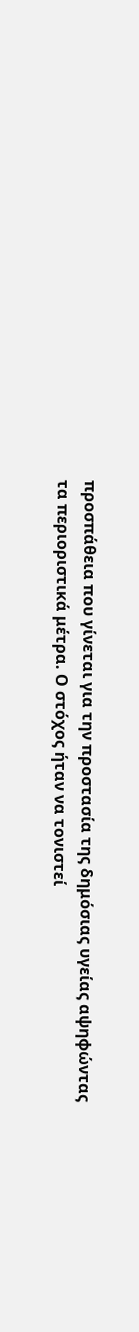προσπάθεια που γίνεται για την προστασία της δημόσιας υγείας αψηφώντας τα περιοριστικά μέτρα. Ο στόχος ήταν να τονιστεί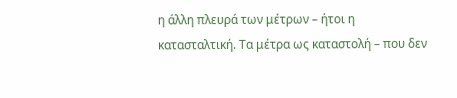η άλλη πλευρά των μέτρων – ήτοι η κατασταλτική. Τα μέτρα ως καταστολή – που δεν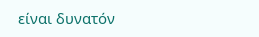είναι δυνατόν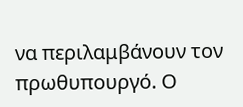να περιλαμβάνουν τον πρωθυπουργό. Ο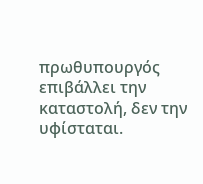πρωθυπουργός επιβάλλει την καταστολή, δεν την υφίσταται.